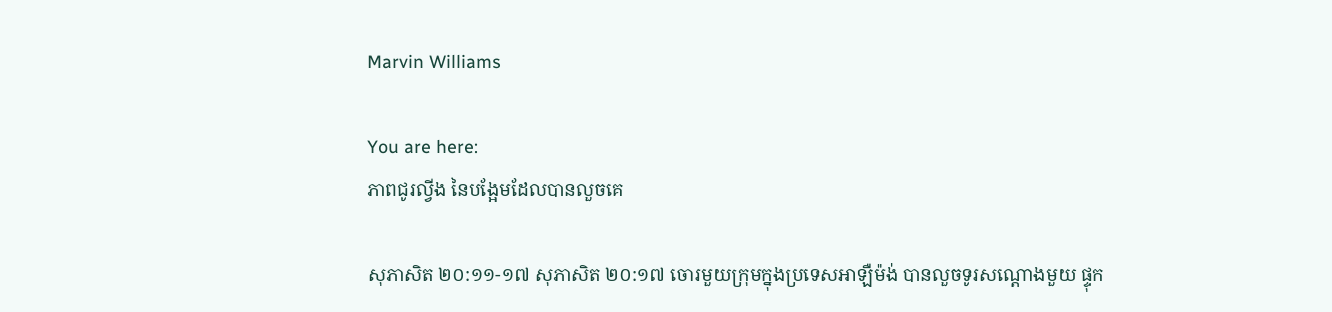Marvin Williams

You are here:
ភាពជូរល្វីង នៃបង្អែមដែលបានលួចគេ

សុភាសិត ២០:១១-១៧ សុភាសិត ២០:១៧ ចោរមួយក្រុមក្នុងប្រទេសអាឡឺម៉ង់ បានលួចទូរសណ្ដោងមួយ ផ្ទុក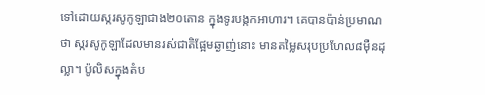ទៅដោយស្ករសូកូឡាជាង២០តោន ក្នុងទូរបង្កកអាហារ។ គេបានប៉ាន់ប្រមាណថា ស្ករសូកូឡាដែលមានរស់ជាតិផ្អែមឆ្ងាញ់នោះ មានតម្លៃសរុបប្រហែល៨ម៉ឺនដុល្លា។ ប៉ូលិសក្នុងតំប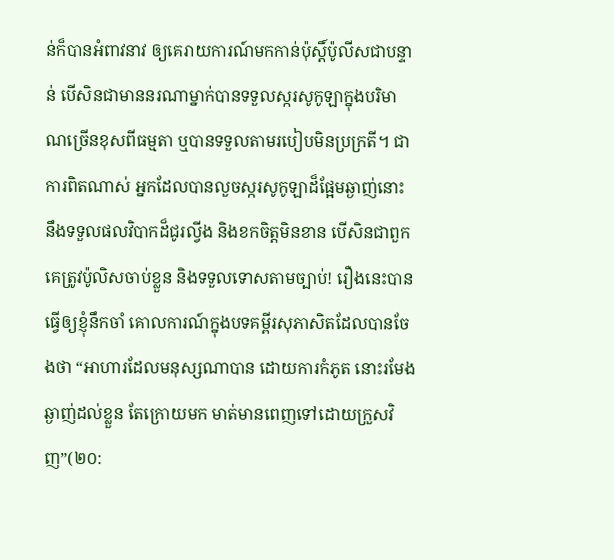ន់ក៏បានអំពាវនាវ ឲ្យគេរាយការណ៍មកកាន់ប៉ុស្តិ៍ប៉ូលីសជាបន្ទាន់ បើសិនជាមាននរណាម្នាក់បានទទួលស្ករសូកូឡាក្នុងបរិមាណច្រើនខុសពីធម្មតា ឬបានទទួលតាមរបៀបមិនប្រក្រតី។ ជាការពិតណាស់ អ្នកដែលបានលួចស្ករសូកូឡាដ៏ផ្អែមឆ្ងាញ់នោះ នឹងទទួលផលវិបាកដ៏ជូរល្វីង និងខកចិត្តមិនខាន បើសិនជាពួកគេត្រូវប៉ូលិសចាប់ខ្លួន និងទទួលទោសតាមច្បាប់! រឿងនេះបានធ្វើឲ្យខ្ញុំនឹកចាំ គោលការណ៍ក្នុងបទគម្ពីរសុភាសិតដែលបានចែងថា “អាហារដែលមនុស្សណាបាន ដោយការកំភូត នោះរមែងឆ្ងាញ់ដល់ខ្លួន តែក្រោយមក មាត់មានពេញទៅដោយក្រួសវិញ”(២០: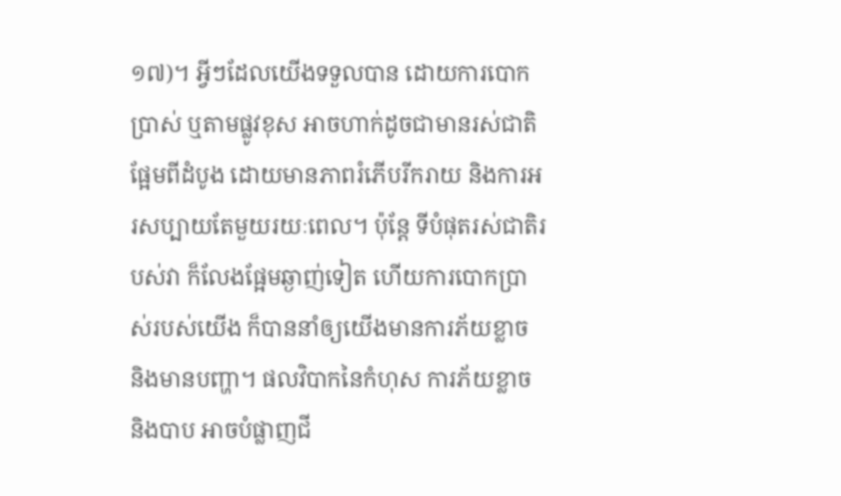១៧)។ អ្វីៗដែលយើងទទួលបាន ដោយការបោកប្រាស់ ឬតាមផ្លូវខុស អាចហាក់ដូចជាមានរស់ជាតិផ្អែមពីដំបូង ដោយមានភាពរំភើបរីករាយ និងការអរសប្បាយតែមួយរយៈពេល។ ប៉ុន្តែ ទីបំផុតរស់ជាតិរបស់វា ក៏លែងផ្អែមឆ្ងាញ់ទៀត ហើយការបោកប្រាស់របស់យើង ក៏បាននាំឲ្យយើងមានការភ័យខ្លាច និងមានបញ្ហា។ ផលវិបាកនៃកំហុស ការភ័យខ្លាច និងបាប អាចបំផ្លាញជី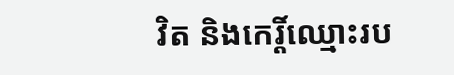វិត និងកេរ្តិ៍ឈ្មោះរប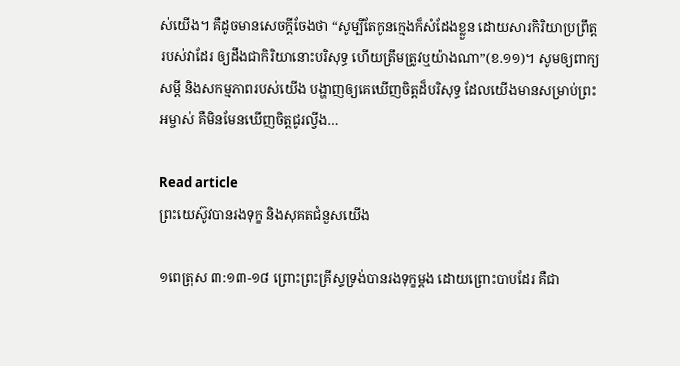ស់យើង។ គឺដូចមានសេចក្តីចែងថា “សូម្បីតែកូនក្មេងក៏សំដែងខ្លួន ដោយសារកិរិយាប្រព្រឹត្តរបស់វាដែរ ឲ្យដឹងជាកិរិយានោះបរិសុទ្ធ ហើយត្រឹមត្រូវឬយ៉ាងណា”(ខ.១១)។ សូមឲ្យពាក្យសម្តី និងសកម្មភាពរបស់យើង បង្ហាញឲ្យគេឃើញចិត្តដ៏បរិសុទ្ធ ដែលយើងមានសម្រាប់ព្រះអម្ចាស់ គឺមិនមែនឃើញចិត្តជូរល្វីង…

Read article
ព្រះយេស៊ូវបានរងទុក្ខ និងសុគតជំនួសយើង

១ពេត្រុស ៣:១៣-១៨ ព្រោះព្រះគ្រីស្ទទ្រង់បានរងទុក្ខម្តង ដោយព្រោះបាបដែរ គឺជា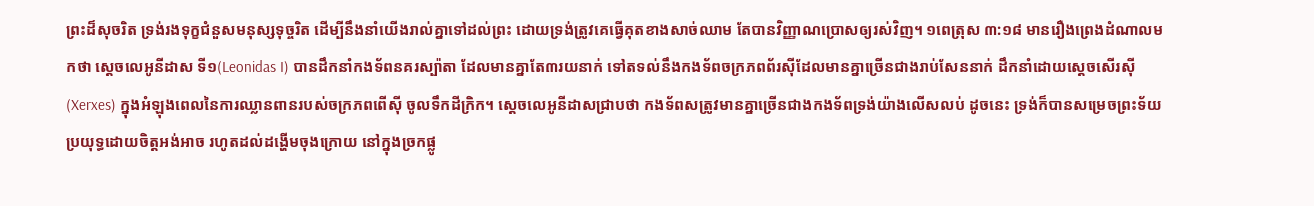ព្រះដ៏សុចរិត ទ្រង់រងទុក្ខជំនួសមនុស្សទុច្ចរិត ដើម្បីនឹងនាំយើងរាល់គ្នាទៅដល់ព្រះ ដោយទ្រង់ត្រូវគេធ្វើគុតខាងសាច់ឈាម តែបានវិញ្ញាណប្រោសឲ្យរស់វិញ។ ១ពេត្រុស ៣:១៨ មានរឿងព្រេងដំណាលមកថា ស្តេចលេអូនីដាស ទី១(Leonidas I) បានដឹកនាំកងទ័ពនគរស្ប៉ាតា ដែលមានគ្នាតែ៣រយនាក់ ទៅតទល់នឹងកងទ័ពចក្រភពព័រស៊ីដែលមានគ្នាច្រើនជាងរាប់សែននាក់ ដឹកនាំដោយស្តេចសើរស៊ី(Xerxes) ក្នុងអំឡុងពេលនៃការឈ្លានពានរបស់ចក្រភពពើស៊ី ចូលទឹកដីក្រិក។ ស្តេចលេអូនីដាសជ្រាបថា កងទ័ពសត្រូវមានគ្នាច្រើនជាងកងទ័ពទ្រង់យ៉ាងលើសលប់ ដូចនេះ ទ្រង់ក៏បានសម្រេចព្រះទ័យប្រយុទ្ធដោយចិត្តអង់អាច រហូតដល់ដង្ហើមចុងក្រោយ នៅក្នុងច្រកផ្លូ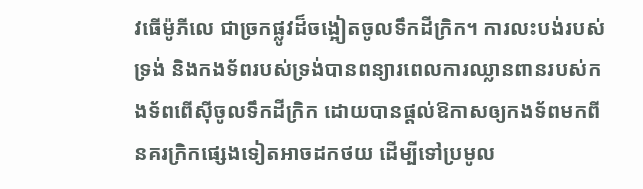វធើម៉ូភីលេ ជាច្រកផ្លូវដ៏ចង្អៀតចូលទឹកដីក្រិក។ ការលះបង់របស់ទ្រង់ និងកងទ័ពរបស់ទ្រង់បានពន្យារពេលការឈ្លានពានរបស់កងទ័ពពើស៊ីចូលទឹកដីក្រិក ដោយបានផ្តល់ឱកាសឲ្យកងទ័ពមកពីនគរក្រិកផ្សេងទៀតអាចដកថយ ដើម្បីទៅប្រមូល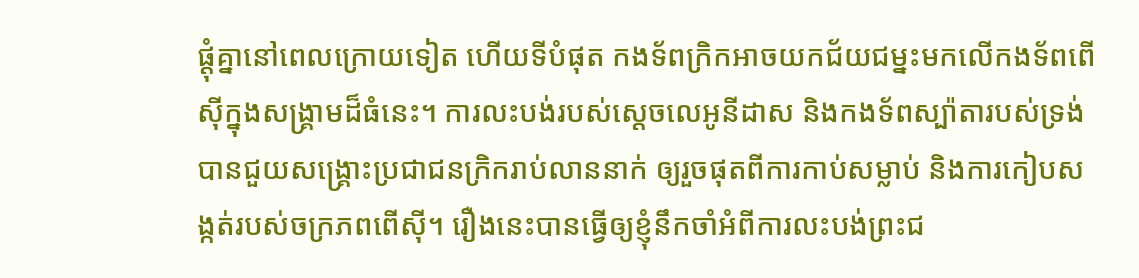ផ្តុំគ្នានៅពេលក្រោយទៀត ហើយទីបំផុត កងទ័ពក្រិកអាចយកជ័យជម្នះមកលើកងទ័ពពើស៊ីក្នុងសង្រ្គាមដ៏ធំនេះ។ ការលះបង់របស់ស្តេចលេអូនីដាស និងកងទ័ពស្ប៉ាតារបស់ទ្រង់ បានជួយសង្គ្រោះប្រជាជនក្រិករាប់លាននាក់ ឲ្យរួចផុតពីការកាប់សម្លាប់ និងការកៀបសង្កត់របស់ចក្រភពពើស៊ី។ រឿងនេះបានធ្វើឲ្យខ្ញុំនឹកចាំអំពីការលះបង់ព្រះជ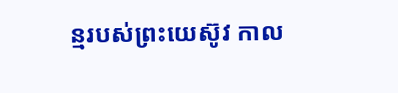ន្មរបស់ព្រះយេស៊ូវ កាល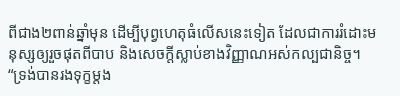ពីជាង២ពាន់ឆ្នាំមុន ដើម្បីបុព្វហេតុធំលើសនេះទៀត ដែលជាការរំដោះមនុស្សឲ្យរួចផុតពីបាប និងសេចក្តីស្លាប់ខាងវិញ្ញាណអស់កល្បជានិច្ច។ “ទ្រង់បានរងទុក្ខម្តង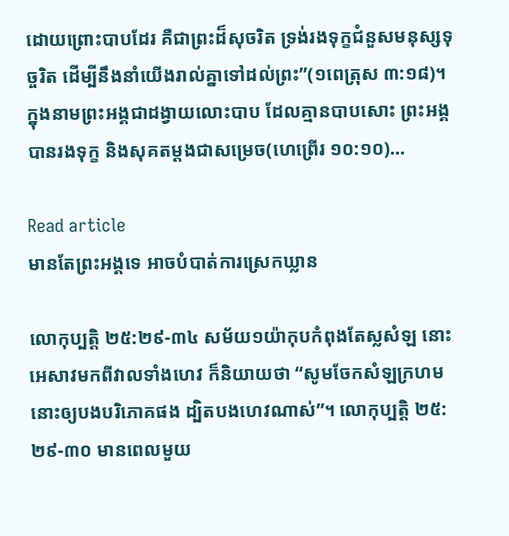ដោយព្រោះបាបដែរ គឺជាព្រះដ៏សុចរិត ទ្រង់រងទុក្ខជំនួសមនុស្សទុច្ចរិត ដើម្បីនឹងនាំយើងរាល់គ្នាទៅដល់ព្រះ”(១ពេត្រុស ៣:១៨)។ ក្នុងនាមព្រះអង្គជាដង្វាយលោះបាប ដែលគ្មានបាបសោះ ព្រះអង្គបានរងទុក្ខ និងសុគតម្តងជាសម្រេច(ហេព្រើរ ១០:១០)…

Read article
មានតែព្រះអង្គទេ អាចបំបាត់ការស្រេកឃ្លាន

លោកុប្បត្តិ ២៥:២៩-៣៤ សម័យ១យ៉ាកុបកំពុងតែស្លសំឡ នោះអេសាវមកពីវាលទាំងហេវ ក៏និយាយថា “សូមចែកសំឡក្រហមនោះឲ្យបងបរិភោគផង ដ្បិតបងហេវណាស់”។ លោកុប្បត្តិ ២៥:២៩-៣០ មានពេលមួយ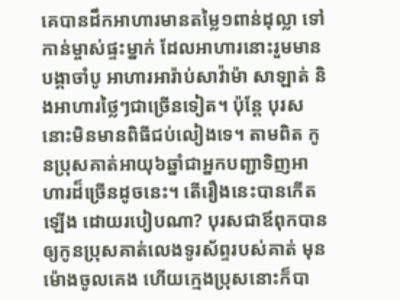គេបានដឹកអាហារមានតម្លៃ១ពាន់ដុល្លា ទៅកាន់ម្ចាស់ផ្ទះម្នាក់ ដែលអាហារនោះរួមមាន បង្គាចាំបូ អាហារអារ៉ាប់សាវ៉ាម៉ា សាឡាត់ និងអាហារថ្លៃៗជាច្រើនទៀត។ ប៉ុន្តែ បុរសនោះមិនមានពិធីជប់លៀងទេ។ តាមពិត កូនប្រុសគាត់អាយុ៦ឆ្នាំជាអ្នកបញ្ជាទិញអាហារដ៏ច្រើនដូចនេះ។ តើរឿងនេះបានកើតឡើង ដោយរបៀបណា? បុរសជាឪពុកបានឲ្យកូនប្រុសគាត់លេងទូរស័ព្ទរបស់គាត់ មុនម៉ោងចូលគេង ហើយក្មេងប្រុសនោះក៏បា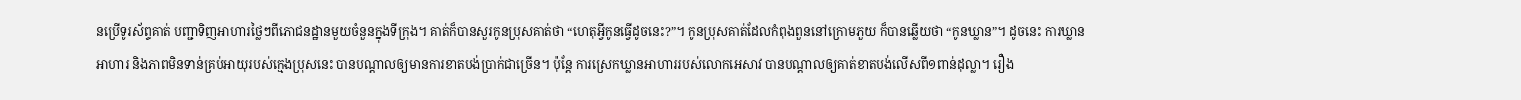នប្រើទូរស័ព្ទគាត់ បញ្ជាទិញអាហារថ្លៃៗពីភោជនដ្ឋានមួយចំនួនក្នុងទីក្រុង។ គាត់ក៏បានសួរកូនប្រុសគាត់ថា “ហេតុអ្វីកូនធ្វើដូចនេះ?”។ កូនប្រុសគាត់ដែលកំពុងពួននៅក្រោមភួយ ក៏បានឆ្លើយថា “កូនឃ្លាន”។ ដូចនេះ ការឃ្លានអាហារ និងភាពមិនទាន់គ្រប់អាយុរបស់ក្មេងប្រុសនេះ បានបណ្តាលឲ្យមានការខាតបង់ប្រាក់ជាច្រើន។ ប៉ុន្តែ ការស្រេកឃ្លានអាហាររបស់លោកអេសាវ បានបណ្តាលឲ្យគាត់ខាតបង់លើសពី១ពាន់ដុល្លា។ រឿង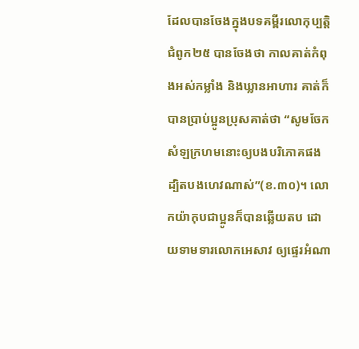ដែលបានចែងក្នុងបទគម្ពីរលោកុប្បត្តិ ជំពូក២៥ បានចែងថា កាលគាត់កំពុងអស់កម្លាំង និងឃ្លានអាហារ គាត់ក៏បានប្រាប់ប្អូនប្រុសគាត់ថា “សូមចែកសំឡក្រហមនោះឲ្យបងបរិភោគផង ដ្បិតបងហេវណាស់”(ខ.៣០)។ លោកយ៉ាកុបជាប្អូនក៏បានឆ្លើយតប ដោយទាមទារលោកអេសាវ ឲ្យផ្ទេរអំណា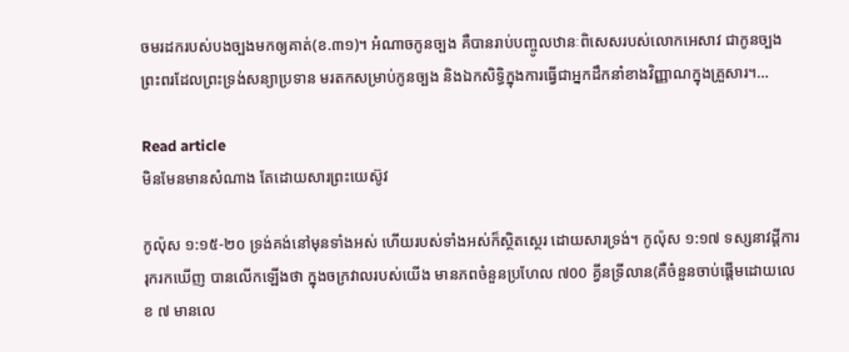ចមរដករបស់បងច្បងមកឲ្យគាត់(ខ.៣១)។ អំណាចកូនច្បង គឺបានរាប់បញ្ចូលឋានៈពិសេសរបស់លោកអេសាវ ជាកូនច្បង ព្រះពរដែលព្រះទ្រង់សន្យាប្រទាន មរតកសម្រាប់កូនច្បង និងឯកសិទ្ធិក្នុងការធ្វើជាអ្នកដឹកនាំខាងវិញ្ញាណក្នុងគ្រួសារ។…

Read article
មិនមែនមានសំណាង តែដោយសារព្រះយេស៊ូវ

កូល៉ុស ១:១៥-២០ ទ្រង់គង់នៅមុនទាំងអស់ ហើយរបស់ទាំងអស់ក៏ស្ថិតស្ថេរ ដោយសារទ្រង់។ កូល៉ុស ១:១៧ ទស្សនាវដី្តការរុករកឃើញ បានលើកឡើងថា ក្នុងចក្រវាលរបស់យើង មានភពចំនួនប្រហែល ៧00 គ្វីនទ្រីលាន(គឺចំនួនចាប់ផ្តើមដោយលេខ ៧ មានលេ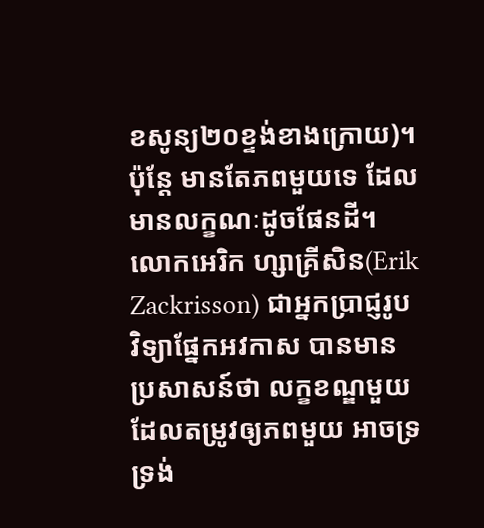ខសូន្យ២០ខ្ទង់ខាងក្រោយ)។ ប៉ុន្តែ មានតែភពមួយទេ ដែលមានលក្ខណៈដូចផែនដី។ លោកអេរិក ហ្សាគ្រីសិន(Erik Zackrisson) ជាអ្នកប្រាជ្ញរូបវិទ្យាផ្នែកអវកាស បានមានប្រសាសន៍ថា លក្ខខណ្ឌមួយ ដែលតម្រូវឲ្យភពមួយ អាចទ្រទ្រង់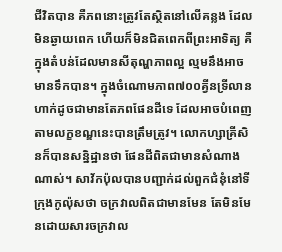ជីវិតបាន គឺភពនោះត្រូវតែស្ថិតនៅលើគន្លង ដែលមិនឆ្ងាយពេក ហើយក៏មិនជិតពេកពីព្រះអាទិត្យ គឺក្នុងតំបន់ដែលមានសីតុណ្ហភាពល្អ ល្មមនឹងអាចមានទឹកបាន។ ក្នុងចំណោមភាព៧០០គ្វីនទ្រីលាន ហាក់ដូចជាមានតែភពផែនដីទេ ដែលអាចបំពេញតាមលក្ខខណ្ឌនេះបានត្រឹមត្រូវ។ លោកហ្សាគ្រីសិនក៏បានសន្និដ្ឋានថា ផែនដីពិតជាមានសំណាងណាស់។ សាវ័កប៉ុលបានបញ្ជាក់ដល់ពួកជំនុំនៅទីក្រុងកូល៉ុសថា ចក្រវាលពិតជាមានមែន តែមិនមែនដោយសារចក្រវាល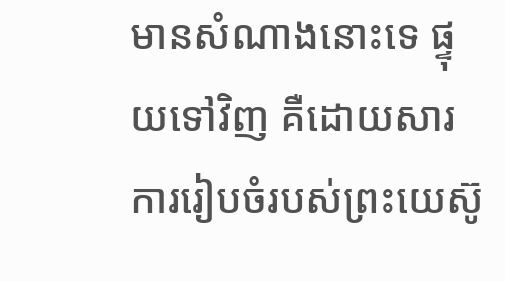មានសំណាងនោះទេ ផ្ទុយទៅវិញ គឺដោយសារការរៀបចំរបស់ព្រះយេស៊ូ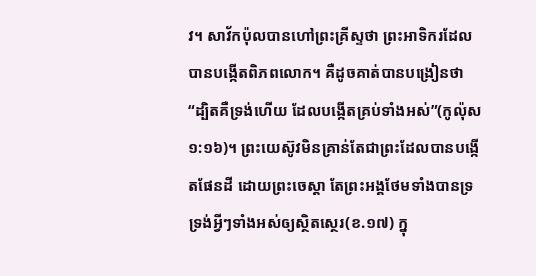វ។ សាវ័កប៉ុលបានហៅព្រះគ្រីស្ទថា ព្រះអាទិករដែលបានបង្កើតពិភពលោក។ គឺដូចគាត់បានបង្រៀនថា “ដ្បិតគឺទ្រង់ហើយ ដែលបង្កើតគ្រប់ទាំងអស់”(កូល៉ុស ១:១៦)។ ព្រះយេស៊ូវមិនគ្រាន់តែជាព្រះដែលបានបង្កើតផែនដី ដោយព្រះចេស្តា តែព្រះអង្គថែមទាំងបានទ្រទ្រង់អ្វីៗទាំងអស់ឲ្យស្ថិតស្ថេរ(ខ.១៧) ក្នុ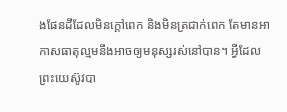ងផែនដីដែលមិនក្តៅពេក និងមិនត្រជាក់ពេក តែមានអាកាសធាតុល្មមនឹងអាចឲ្យមនុស្សរស់នៅបាន។ អ្វីដែលព្រះយេស៊ូវបា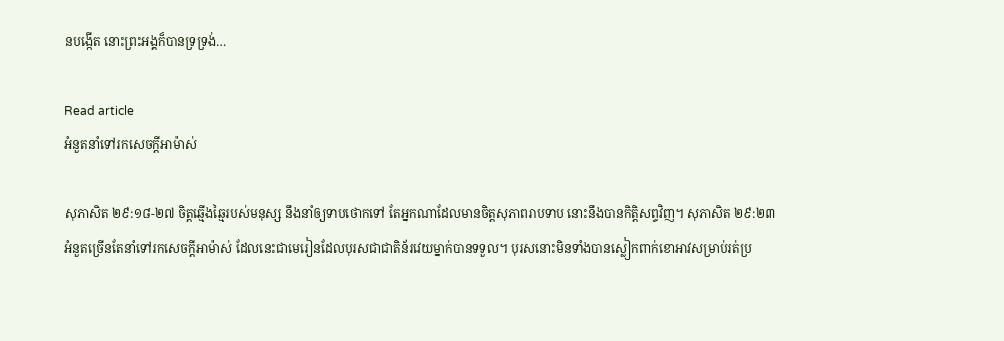នបង្កើត នោះព្រះអង្គក៏បានទ្រទ្រង់…

Read article
អំនួតនាំទៅរកសេចក្តីអាម៉ាស់

សុភាសិត ២៩:១៨-២៧ ចិត្តឆ្មើងឆ្មៃរបស់មនុស្ស នឹងនាំឲ្យទាបថោកទៅ តែអ្នកណាដែលមានចិត្តសុភាពរាបទាប នោះនឹងបានកិត្តិសព្ទវិញ។ សុភាសិត ២៩:២៣ អំនួតច្រើនតែនាំទៅរកសេចក្តីអាម៉ាស់ ដែលនេះជាមេរៀនដែលបុរសជាជាតិន័រវេយម្នាក់បានទទួល។ បុរសនោះមិនទាំងបានស្លៀកពាក់ខោអាវសម្រាប់រត់ប្រ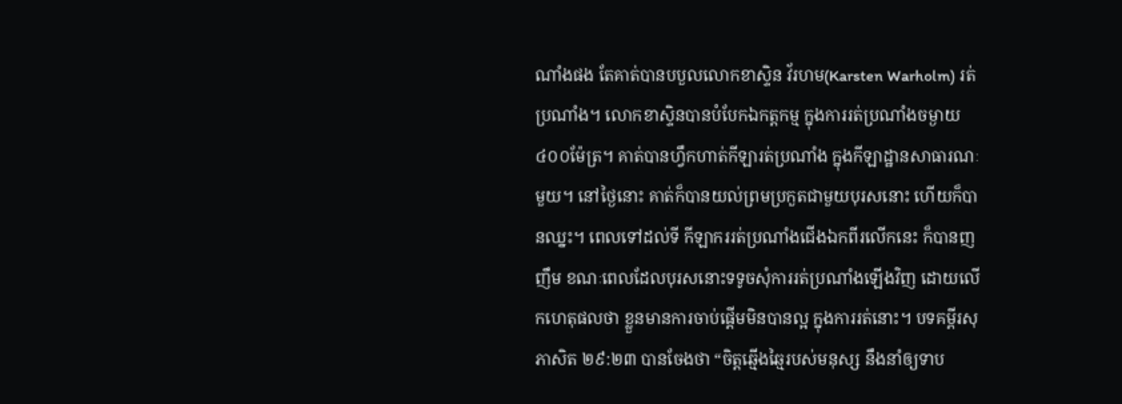ណាំងផង តែគាត់បានបបួលលោកខាស្ទិន វ័រហម(Karsten Warholm) រត់ប្រណាំង។ លោកខាស្ទិនបានបំបែកឯកត្តកម្ម ក្នុងការរត់ប្រណាំងចម្ងាយ៤០០ម៉ែត្រ។ គាត់បានហ្វឹកហាត់កីឡារត់ប្រណាំង ក្នុងកីឡាដ្ឋានសាធារណៈមួយ។ នៅថ្ងៃនោះ គាត់ក៏បានយល់ព្រមប្រកួតជាមួយបុរសនោះ ហើយក៏បានឈ្នះ។ ពេលទៅដល់ទី កីឡាកររត់ប្រណាំងជើងឯកពីរលើកនេះ ក៏បានញញឹម ខណៈពេលដែលបុរសនោះទទូចសុំការរត់ប្រណាំងឡើងវិញ ដោយលើកហេតុផលថា ខ្លួនមានការចាប់ផ្តើមមិនបានល្អ ក្នុងការរត់នោះ។ បទគម្ពីរសុភាសិត ២៩:២៣ បានចែងថា “ចិត្តឆ្មើងឆ្មៃរបស់មនុស្ស នឹងនាំឲ្យទាប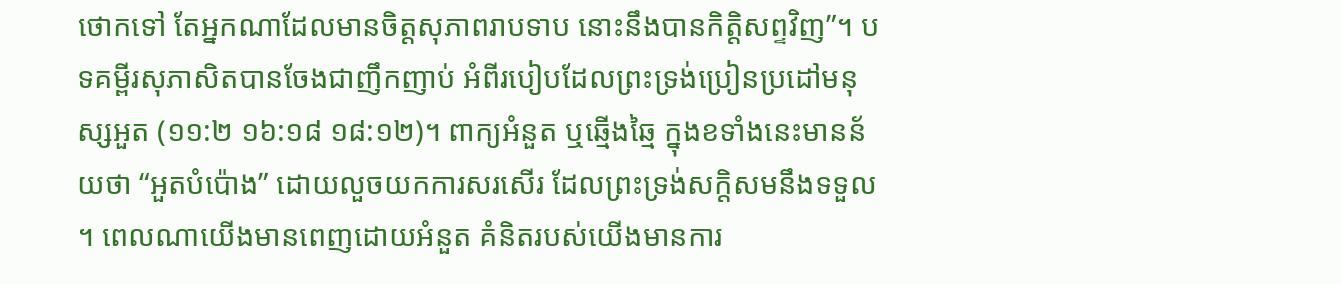ថោកទៅ តែអ្នកណាដែលមានចិត្តសុភាពរាបទាប នោះនឹងបានកិត្តិសព្ទវិញ”។ បទគម្ពីរសុភាសិតបានចែងជាញឹកញាប់ អំពីរបៀបដែលព្រះទ្រង់ប្រៀនប្រដៅមនុស្សអួត (១១:២ ១៦:១៨ ១៨:១២)។ ពាក្យអំនួត ឬឆ្មើងឆ្មៃ ក្នុងខទាំងនេះមានន័យថា “អួតបំប៉ោង” ដោយលួចយកការសរសើរ ដែលព្រះទ្រង់សក្តិសមនឹងទទួល។ ពេលណាយើងមានពេញដោយអំនួត គំនិតរបស់យើងមានការ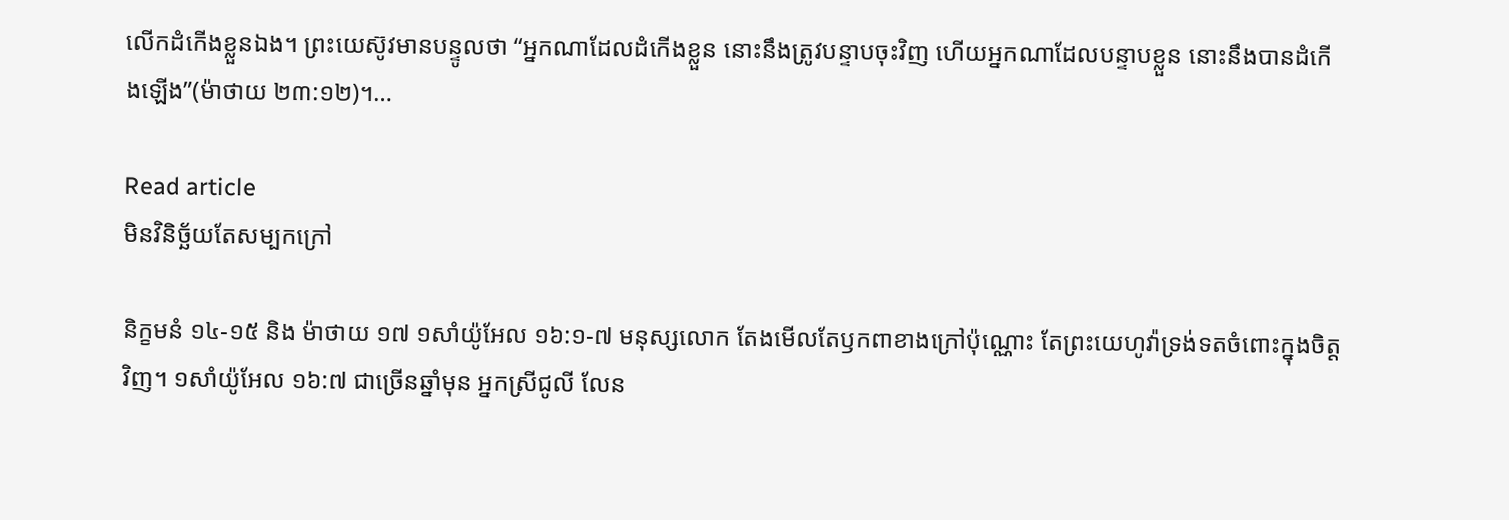លើកដំកើងខ្លួនឯង។ ព្រះយេស៊ូវមានបន្ទូលថា “អ្នកណាដែលដំកើងខ្លួន នោះនឹងត្រូវបន្ទាបចុះវិញ ហើយអ្នកណាដែលបន្ទាបខ្លួន នោះនឹងបានដំកើងឡើង”(ម៉ាថាយ ២៣:១២)។…

Read article
មិនវិនិច្ឆ័យតែសម្បកក្រៅ

និក្ខមនំ ១៤-១៥ និង ម៉ាថាយ ១៧ ១សាំយ៉ូអែល ១៦:១-៧ មនុស្សលោក តែងមើលតែឫកពាខាងក្រៅប៉ុណ្ណោះ តែព្រះយេហូវ៉ាទ្រង់ទតចំពោះក្នុងចិត្តវិញ។ ១សាំយ៉ូអែល ១៦:៧ ជាច្រើនឆ្នាំមុន អ្នកស្រីជូលី លែន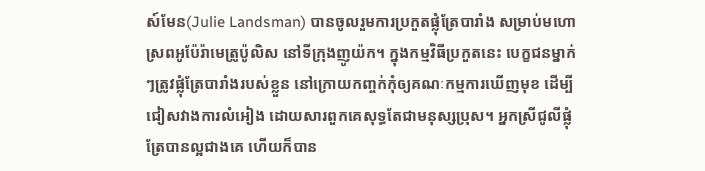ស៍មែន(Julie Landsman) បានចូលរួមការប្រកួតផ្លុំត្រែបារាំង សម្រាប់មហោស្រពអូប៉ែរ៉ាមេត្រូប៉ូលិស នៅទីក្រុងញូយ៉ក។ ក្នុងកម្មវិធីប្រកួតនេះ បេក្ខជនម្នាក់ៗត្រូវផ្លុំត្រែបារាំងរបស់ខ្លួន នៅក្រោយកញ្ចក់កុំឲ្យគណៈកម្មការឃើញមុខ ដើម្បីជៀសវាងការលំអៀង ដោយសារពួកគេសុទ្ធតែជាមនុស្សប្រុស។ អ្នកស្រីជូលីផ្លុំត្រែបានល្អជាងគេ ហើយក៏បាន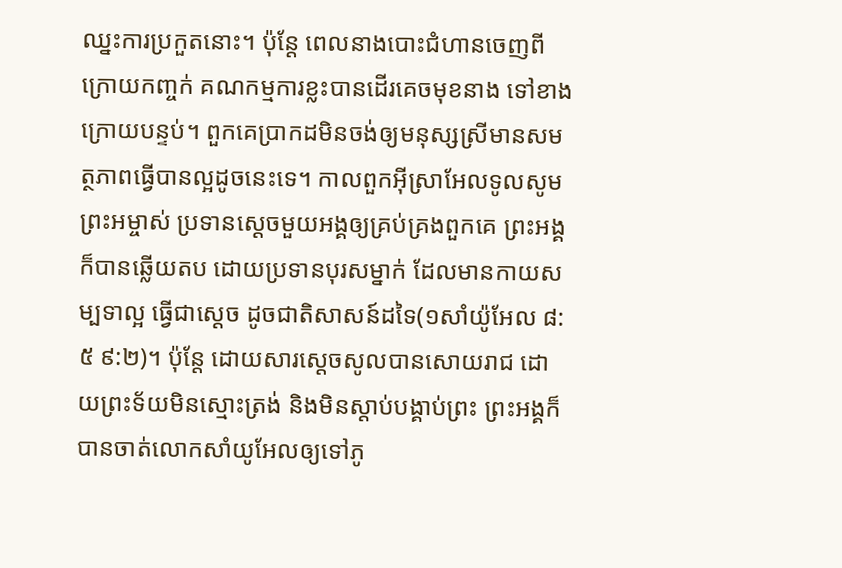ឈ្នះការប្រកួតនោះ។ ប៉ុន្តែ ពេលនាងបោះជំហានចេញពីក្រោយកញ្ចក់ គណកម្មការខ្លះបានដើរគេចមុខនាង ទៅខាងក្រោយបន្ទប់។ ពួកគេប្រាកដមិនចង់ឲ្យមនុស្សស្រីមានសមត្ថភាពធ្វើបានល្អដូចនេះទេ។ កាលពួកអ៊ីស្រាអែលទូលសូមព្រះអម្ចាស់ ប្រទានស្តេចមួយអង្គឲ្យគ្រប់គ្រងពួកគេ ព្រះអង្គក៏បានឆ្លើយតប ដោយប្រទានបុរសម្នាក់ ដែលមានកាយសម្បទាល្អ ធ្វើជាស្តេច ដូចជាតិសាសន៍ដទៃ(១សាំយ៉ូអែល ៨:៥ ៩:២)។ ប៉ុន្តែ ដោយសារស្តេចសូលបានសោយរាជ ដោយព្រះទ័យមិនស្មោះត្រង់ និងមិនស្តាប់បង្គាប់ព្រះ ព្រះអង្គក៏បានចាត់លោកសាំយូអែលឲ្យទៅភូ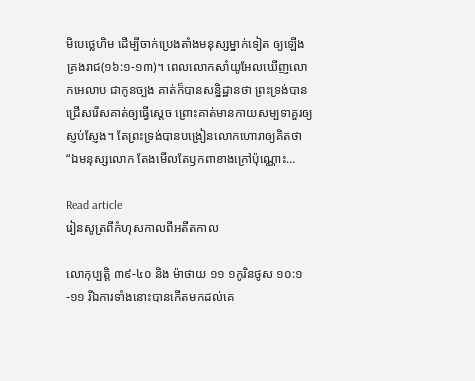មិបេថ្លេហិម ដើម្បីចាក់ប្រេងតាំងមនុស្សម្នាក់ទៀត ឲ្យឡើងគ្រងរាជ(១៦:១-១៣)។ ពេលលោកសាំយូអែលឃើញលោកអេលាប ជាកូនច្បង គាត់ក៏បានសន្និដ្ឋានថា ព្រះទ្រង់បានជ្រើសរើសគាត់ឲ្យធើ្វស្តេច ព្រោះគាត់មានកាយសម្បទាគួរឲ្យស្ញប់ស្ញែង។ តែព្រះទ្រង់បានបង្រៀនលោកហោរាឲ្យគិតថា “ឯមនុស្សលោក តែងមើលតែឫកពាខាងក្រៅប៉ុណ្ណោះ…

Read article
រៀនសូត្រពីកំហុសកាលពីអតីតកាល

លោកុប្បត្តិ ៣៩-៤០ និង ម៉ាថាយ ១១ ១កូរិនថូស ១០:១-១១ រីឯការទាំងនោះបានកើតមកដល់គេ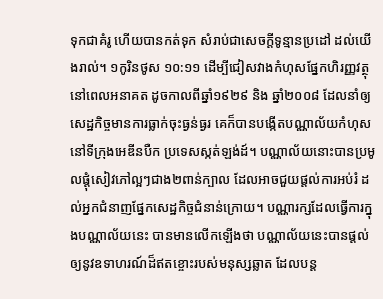ទុកជាគំរូ ហើយបានកត់ទុក សំរាប់ជាសេចក្តីទូន្មានប្រដៅ ដល់យើងរាល់។ ១កូរិនថូស ១០:១១ ដើម្បីជៀសវាងកំហុសផ្នែកហិរញ្ញវត្ថុ នៅពេលអនាគត ដូចកាលពីឆ្នាំ១៩២៩ និង ឆ្នាំ២០០៨ ដែលនាំឲ្យសេដ្ឋកិច្ចមានការធ្លាក់ចុះធ្ងន់ធ្ងរ គេក៏បានបង្កើតបណ្ណាល័យកំហុស នៅទីក្រុងអេឌីនបឺក ប្រទេសស្កត់ឡង់ដ៍។ បណ្ណាល័យនោះបានប្រមូលផ្តុំសៀវភៅល្អៗជាង២ពាន់ក្បាល ដែលអាចជួយផ្តល់ការអប់រំ ដល់អ្នកជំនាញផ្នែកសេដ្ឋកិច្ចជំនាន់ក្រោយ។ បណ្ណារក្សដែលធ្វើការក្នុងបណ្ណាល័យនេះ បានមានលើកឡើងថា បណ្ណាល័យនេះបានផ្តល់ឲ្យនូវឧទាហរណ៍ដ៏ឥតខ្ចោះរបស់មនុស្សឆ្លាត ដែលបន្ត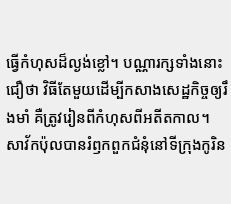ធ្វើកំហុសដ៏ល្ងង់ខ្លៅ។ បណ្ណារក្សទាំងនោះជឿថា វិធីតែមួយដើម្បីកសាងសេដ្ឋកិច្ចឲ្យរឹងមាំ គឺត្រូវរៀនពីកំហុសពីអតីតកាល។ សាវ័កប៉ុលបានរំឭកពួកជំនុំនៅទីក្រុងកូរិន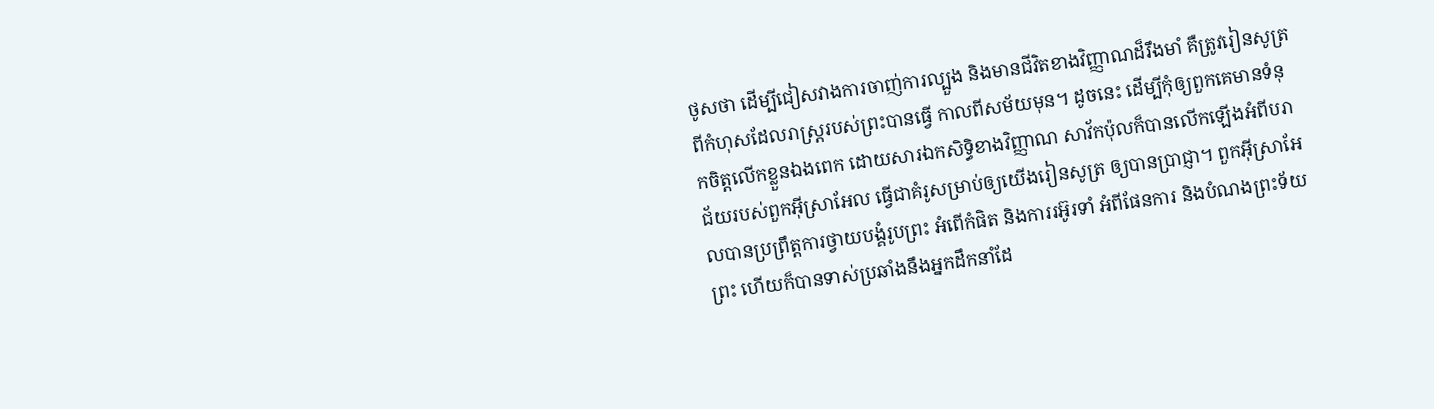ថូសថា ដើម្បីជៀសវាងការចាញ់ការល្បួង និងមានជីវិតខាងវិញ្ញាណដ៏រឹងមាំ គឺត្រូវរៀនសូត្រពីកំហុសដែលរាស្រ្តរបស់ព្រះបានធ្វើ កាលពីសម័យមុន។ ដូចនេះ ដើម្បីកុំឲ្យពួកគេមានទំនុកចិត្តលើកខ្លួនឯងពេក ដោយសារឯកសិទ្ធិខាងវិញ្ញាណ សាវ័កប៉ុលក៏បានលើកឡើងអំពីបរាជ័យរបស់ពួកអ៊ីស្រាអែល ធ្វើជាគំរូសម្រាប់ឲ្យយើងរៀនសូត្រ ឲ្យបានប្រាជ្ញា។ ពួកអ៊ីស្រាអែលបានប្រព្រឹត្តការថ្វាយបង្គំរូបព្រះ អំពើកំផិត និងការរអ៊ូរទាំ អំពីផែនការ និងបំណងព្រះទ័យព្រះ ហើយក៏បានទាស់ប្រឆាំងនឹងអ្នកដឹកនាំដែ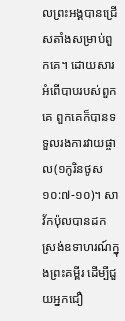លព្រះអង្គបានជ្រើសតាំងសម្រាប់ពួកគេ។ ដោយសារអំពើបាបរបស់ពួកគេ ពួកគេក៏បានទទួលរងការវាយផ្ចាល(១កូរិនថូស ១០:៧-១០)។ សាវ័កប៉ុលបានដកស្រង់ឧទាហរណ៍ក្នុងព្រះគម្ពីរ ដើម្បីជួយអ្នកជឿ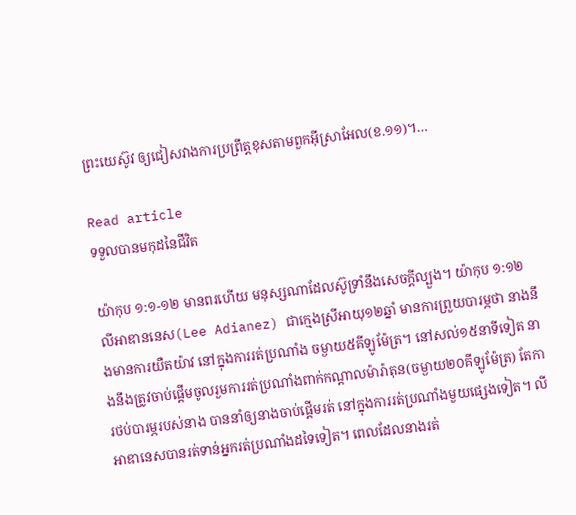ព្រះយេស៊ូវ ឲ្យជៀសវាងការប្រព្រឹត្តខុសតាមពួកអ៊ីស្រាអែល(ខ.១១)។…

Read article
ទទួលបានមកុដនៃជីវិត

យ៉ាកុប ១:១-១២ មានពរហើយ មនុស្សណាដែលស៊ូទ្រាំនឹងសេចក្តីល្បួង។ យ៉ាកុប ១:១២ លីអាឌាននេស(Lee Adianez) ជាក្មេងស្រីអាយុ១២ឆ្នាំ មានការព្រួយបារម្ភថា នាងនឹងមានការយឺតយ៉ាវ នៅក្នុងការរត់ប្រណាំង ចម្ងាយ៥គីឡូម៉ែត្រ។ នៅសល់១៥នាទីទៀត នាងនឹងត្រូវចាប់ផ្តើមចូលរួមការរត់ប្រណាំងពាក់កណ្តាលម៉ារ៉ាតុន(ចម្ងាយ២០គីឡូម៉ែត្រ) តែការថប់បារម្ភរបស់នាង បាននាំឲ្យនាងចាប់ផ្តើមរត់ នៅក្នុងការរត់ប្រណាំងមួយផ្សេងទៀត។ លីអាឌានេសបានរត់ទាន់អ្នករត់ប្រណាំងដទៃទៀត។ ពេលដែលនាងរត់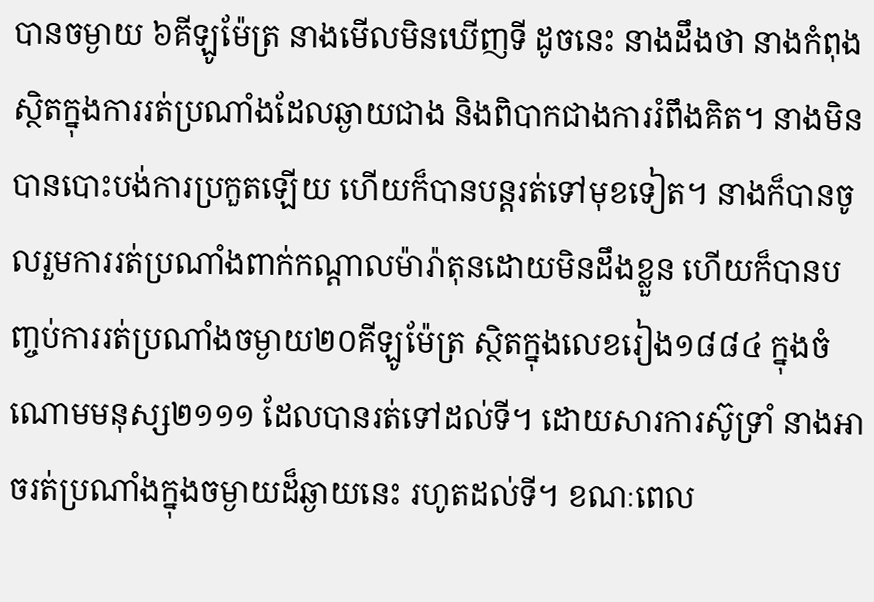បានចម្ងាយ ៦គីឡូម៉ែត្រ នាងមើលមិនឃើញទី ដូចនេះ នាងដឹងថា នាងកំពុងស្ថិតក្នុងការរត់ប្រណាំងដែលឆ្ងាយជាង និងពិបាកជាងការរំពឹងគិត។ នាងមិនបានបោះបង់ការប្រកួតឡើយ ហើយក៏បានបន្តរត់ទៅមុខទៀត។ នាងក៏បានចូលរួមការរត់ប្រណាំងពាក់កណ្តាលម៉ារ៉ាតុនដោយមិនដឹងខ្លួន ហើយក៏បានបញ្ចប់ការរត់ប្រណាំងចម្ងាយ២០គីឡូម៉ែត្រ ស្ថិតក្នុងលេខរៀង១៨៨៤ ក្នុងចំណោមមនុស្ស២១១១ ដែលបានរត់ទៅដល់ទី។ ដោយសារការស៊ូទ្រាំ នាងអាចរត់ប្រណាំងក្នុងចម្ងាយដ៏ឆ្ងាយនេះ រហូតដល់ទី។ ខណៈពេល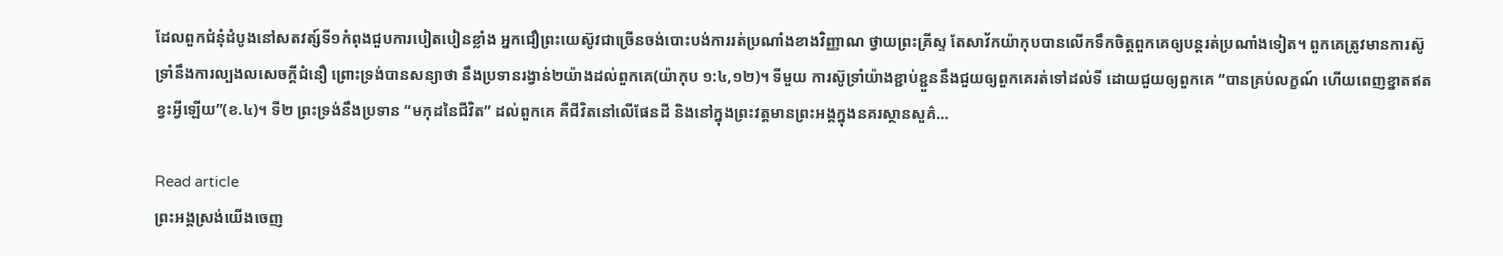ដែលពួកជំនុំដំបូងនៅសតវត្ស៍ទី១កំពុងជួបការបៀតបៀនខ្លាំង អ្នកជឿព្រះយេស៊ូវជាច្រើនចង់បោះបង់ការរត់ប្រណាំងខាងវិញ្ញាណ ថ្វាយព្រះគ្រីស្ទ តែសាវ័កយ៉ាកុបបានលើកទឹកចិត្តពួកគេឲ្យបន្តរត់ប្រណាំងទៀត។ ពួកគេត្រូវមានការស៊ូទ្រាំនឹងការល្បងលសេចក្តីជំនឿ ព្រោះទ្រង់បានសន្យាថា នឹងប្រទានរង្វាន់២យ៉ាងដល់ពួកគេ(យ៉ាកុប ១:៤,១២)។ ទីមួយ ការស៊ូទ្រាំយ៉ាងខ្ជាប់ខ្ជួននឹងជួយឲ្យពួកគេរត់ទៅដល់ទី ដោយជួយឲ្យពួកគេ “បានគ្រប់លក្ខណ៍ ហើយពេញខ្នាតឥតខ្វះអ្វីឡើយ”(ខ.៤)។ ទី២ ព្រះទ្រង់នឹងប្រទាន “មកុដនៃជីវិត” ដល់ពួកគេ គឺជីវិតនៅលើផែនដី និងនៅក្នុងព្រះវត្តមានព្រះអង្គក្នុងនគរស្ថានសួគ៌…

Read article
ព្រះអង្គស្រង់យើងចេញ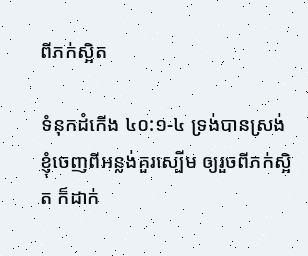ពីភក់ស្អិត

ទំនុកដំកើង ៤០:១-៤ ទ្រង់បានស្រង់ខ្ញុំចេញពីអន្លង់គួរស្បើម ឲ្យរួចពីភក់ស្អិត ក៏ដាក់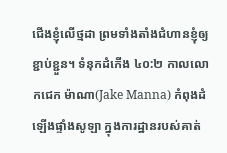ជើងខ្ញុំលើថ្មដា ព្រមទាំងតាំងជំហានខ្ញុំឲ្យខ្ជាប់ខ្ជួន។ ទំនុកដំកើង ៤០:២ កាលលោកជេក ម៉ាណា(Jake Manna) កំពុងដំឡើងផ្ទាំងសូឡា ក្នុងការដ្ឋានរបស់គាត់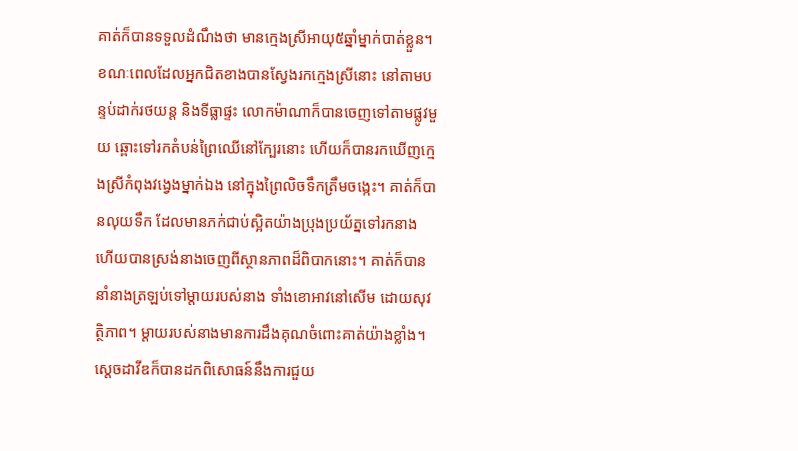គាត់ក៏បានទទួលដំណឹងថា មានក្មេងស្រីអាយុ៥ឆ្នាំម្នាក់បាត់ខ្លួន។ ខណៈពេលដែលអ្នកជិតខាងបានស្វែងរកក្មេងស្រីនោះ នៅតាមបន្ទប់ដាក់រថយន្ត និងទីធ្លាផ្ទះ លោកម៉ាណាក៏បានចេញទៅតាមផ្លូវមួយ ឆ្ពោះទៅរកតំបន់ព្រៃឈើនៅក្បែរនោះ ហើយក៏បានរកឃើញក្មេងស្រីកំពុងវង្វេងម្នាក់ឯង នៅក្នុងព្រៃលិចទឹកត្រឹមចង្កេះ។ គាត់ក៏បានលុយទឹក ដែលមានភក់ជាប់ស្អិតយ៉ាងប្រុងប្រយ័ត្នទៅរកនាង ហើយបានស្រង់នាងចេញពីស្ថានភាពដ៏ពិបាកនោះ។ គាត់ក៏បាននាំនាងត្រឡប់ទៅម្តាយរបស់នាង ទាំងខោអាវនៅសើម ដោយសុវត្ថិភាព។ ម្តាយរបស់នាងមានការដឹងគុណចំពោះគាត់យ៉ាងខ្លាំង។ ស្តេចដាវីឌក៏បានដកពិសោធន៍នឹងការជួយ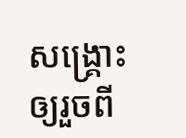សង្គ្រោះ ឲ្យរួចពី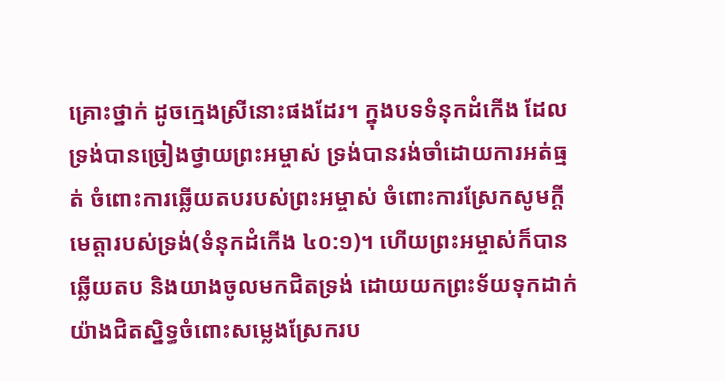គ្រោះថ្នាក់ ដូចក្មេងស្រីនោះផងដែរ។ ក្នុងបទទំនុកដំកើង ដែលទ្រង់បានច្រៀងថ្វាយព្រះអម្ចាស់ ទ្រង់បានរង់ចាំដោយការអត់ធ្មត់ ចំពោះការឆ្លើយតបរបស់ព្រះអម្ចាស់ ចំពោះការស្រែកសូមក្តីមេត្តារបស់ទ្រង់(ទំនុកដំកើង ៤០:១)។ ហើយព្រះអម្ចាស់ក៏បានឆ្លើយតប និងយាងចូលមកជិតទ្រង់ ដោយយកព្រះទ័យទុកដាក់យ៉ាងជិតស្និទ្ធចំពោះសម្លេងស្រែករប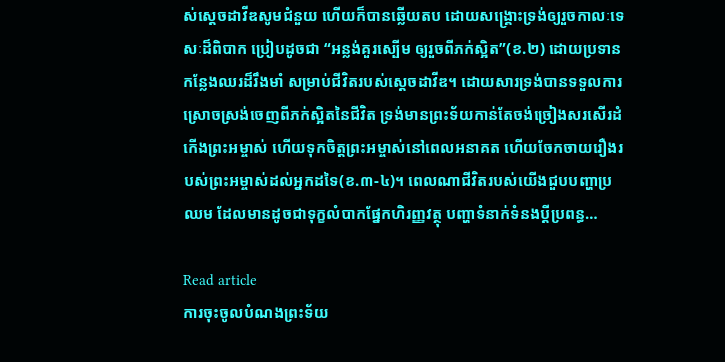ស់ស្តេចដាវីឌសូមជំនួយ ហើយក៏បានឆ្លើយតប ដោយសង្គ្រោះទ្រង់ឲ្យរួចកាលៈទេសៈដ៏ពិបាក ប្រៀបដូចជា “អន្លង់គួរស្បើម ឲ្យរួចពីភក់ស្អិត”(ខ.២) ដោយប្រទានកន្លែងឈរដ៏រឹងមាំ សម្រាប់ជីវិតរបស់ស្តេចដាវីឌ។ ដោយសារទ្រង់បានទទួលការស្រោចស្រង់ចេញពីភក់ស្អិតនៃជីវិត ទ្រង់មានព្រះទ័យកាន់តែចង់ច្រៀងសរសើរដំកើងព្រះអម្ចាស់ ហើយទុកចិត្តព្រះអម្ចាស់នៅពេលអនាគត ហើយចែកចាយរឿងរបស់ព្រះអម្ចាស់ដល់អ្នកដទៃ(ខ.៣-៤)។ ពេលណាជីវិតរបស់យើងជួបបញ្ហាប្រឈម ដែលមានដូចជាទុក្ខលំបាកផ្នែកហិរញ្ញវត្ថុ បញ្ហាទំនាក់ទំនងប្តីប្រពន្ធ…

Read article
ការចុះចូលបំណងព្រះទ័យ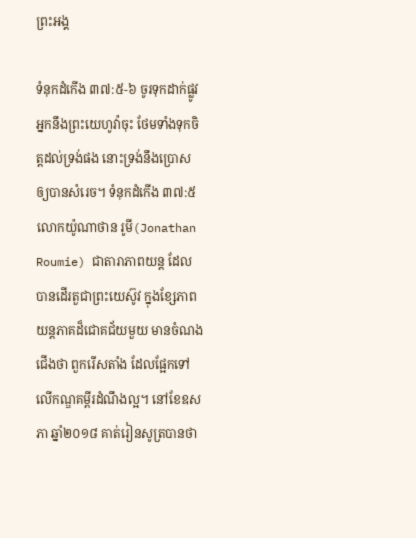ព្រះអង្គ

ទំនុកដំកើង ៣៧:៥-៦ ចូរទុកដាក់ផ្លូវអ្នកនឹងព្រះយេហូវ៉ាចុះ ថែមទាំងទុកចិត្តដល់ទ្រង់ផង នោះទ្រង់នឹងប្រោសឲ្យបានសំរេច។ ទំនុកដំកើង ៣៧:៥ លោកយ៉ូណាថាន រូមី(Jonathan Roumie) ជាតារាភាពយន្ត ដែលបានដើរតួជាព្រះយេស៊ូវ ក្នុងខ្សែភាពយន្តភាគដ៏ជោគជ័យមួយ មានចំណងជើងថា ពួករើសតាំង ដែលផ្អែកទៅលើកណ្ឌគម្ពីរដំណឹងល្អ។ នៅខែឧសភា ឆ្នាំ២០១៨ គាត់រៀនសូត្របានថា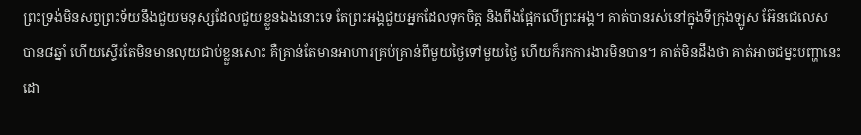ព្រះទ្រង់មិនសព្វព្រះទ័យនឹងជួយមនុស្សដែលជួយខ្លួនឯងនោះទេ តែព្រះអង្គជួយអ្នកដែលទុកចិត្ត និងពឹងផ្អែកលើព្រះអង្គ។ គាត់បានរស់នៅក្នុងទីក្រុងឡូស អ៊ែនជេលេស បាន៨ឆ្នាំ ហើយស្ទើរតែមិនមានលុយជាប់ខ្លួនសោះ គឺគ្រាន់តែមានអាហារគ្រប់គ្រាន់ពីមួយថ្ងៃទៅមួយថ្ងៃ ហើយក៏រកការងារមិនបាន។ គាត់មិនដឹងថា គាត់អាចជម្នះបញ្ហានេះដោ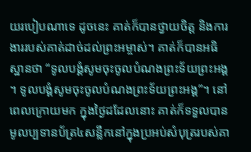យរបៀបណាទេ ដូចនេះ គាត់ក៏បានថ្វាយចិត្ត និងការងាររបស់គាត់ដាច់ដល់ព្រះអម្ចាស់។ គាត់ក៏បានអធិស្ឋានថា “ទូលបង្គំសូមចុះចូលបំណងព្រះទ័យព្រះអង្គ។ ទូលបង្គំសូមចុះចូលបំណងព្រះទ័យព្រះអង្គ”។ នៅពេលក្រោយមក ក្នុងថ្ងៃដដែលនោះ គាត់ក៏ទទួលបានមូលប្បទានប័ត្រ៤សន្លឹកនៅក្នុងប្រអប់សំបុត្ររបស់គា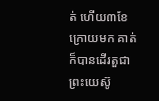ត់ ហើយ៣ខែក្រោយមក គាត់ក៏បានដើរតួជាព្រះយេស៊ូ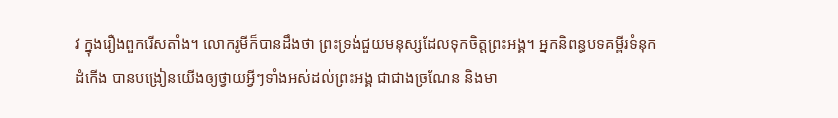វ ក្នុងរឿងពួករើសតាំង។ លោករូមីក៏បានដឹងថា ព្រះទ្រង់ជួយមនុស្សដែលទុកចិត្តព្រះអង្គ។ អ្នកនិពន្ធបទគម្ពីរទំនុកដំកើង បានបង្រៀនយើងឲ្យថ្វាយអ្វីៗទាំងអស់ដល់ព្រះអង្គ ជាជាងច្រណែន និងមា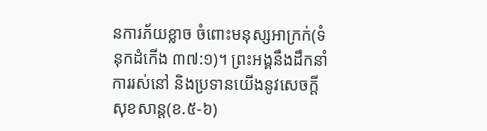នការភ័យខ្លាច ចំពោះមនុស្សអាក្រក់(ទំនុកដំកើង ៣៧:១)។ ព្រះអង្គនឹងដឹកនាំការរស់នៅ និងប្រទានយើងនូវសេចក្តីសុខសាន្ត(ខ.៥-៦)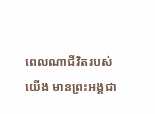ពេលណាជីវិតរបស់យើង មានព្រះអង្គជា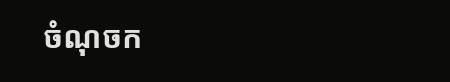ចំណុចក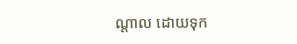ណ្តាល ដោយទុក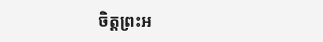ចិត្តព្រះអ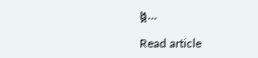ង្គ…

Read article